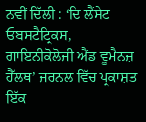ਨਵੀਂ ਦਿੱਲੀ : ‘ਦਿ ਲੈਂਸੇਟ ਓਬਸਟੈਟ੍ਰਿਕਸ, ਗਾਇਨੀਕੋਲੋਜੀ ਐਂਡ ਵੂਮੈਨਜ਼ ਹੈੱਲਥ’ ਜਰਨਲ ਵਿੱਚ ਪ੍ਰਕਾਸ਼ਤ ਇੱਕ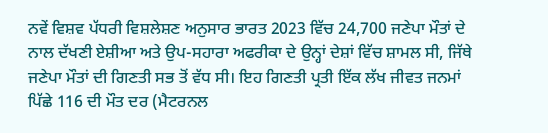ਨਵੇਂ ਵਿਸ਼ਵ ਪੱਧਰੀ ਵਿਸ਼ਲੇਸ਼ਣ ਅਨੁਸਾਰ ਭਾਰਤ 2023 ਵਿੱਚ 24,700 ਜਣੇਪਾ ਮੌਤਾਂ ਦੇ ਨਾਲ ਦੱਖਣੀ ਏਸ਼ੀਆ ਅਤੇ ਉਪ-ਸਹਾਰਾ ਅਫਰੀਕਾ ਦੇ ਉਨ੍ਹਾਂ ਦੇਸ਼ਾਂ ਵਿੱਚ ਸ਼ਾਮਲ ਸੀ, ਜਿੱਥੇ ਜਣੇਪਾ ਮੌਤਾਂ ਦੀ ਗਿਣਤੀ ਸਭ ਤੋਂ ਵੱਧ ਸੀ। ਇਹ ਗਿਣਤੀ ਪ੍ਰਤੀ ਇੱਕ ਲੱਖ ਜੀਵਤ ਜਨਮਾਂ ਪਿੱਛੇ 116 ਦੀ ਮੌਤ ਦਰ (ਮੈਟਰਨਲ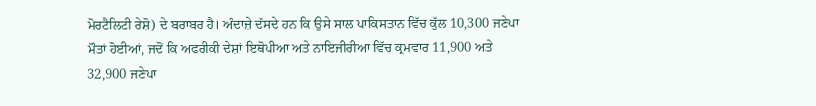ਮੋਰਟੈਲਿਟੀ ਰੇਸ਼ੋ) ਦੇ ਬਰਾਬਰ ਹੈ। ਅੰਦਾਜ਼ੇ ਦੱਸਦੇ ਹਨ ਕਿ ਉਸੇ ਸਾਲ ਪਾਕਿਸਤਾਨ ਵਿੱਚ ਕੁੱਲ 10,300 ਜਣੇਪਾ ਮੌਤਾਂ ਹੋਈਆਂ, ਜਦੋਂ ਕਿ ਅਫਰੀਕੀ ਦੇਸ਼ਾਂ ਇਥੋਪੀਆ ਅਤੇ ਨਾਇਜੀਰੀਆ ਵਿੱਚ ਕ੍ਰਮਵਾਰ 11,900 ਅਤੇ 32,900 ਜਣੇਪਾ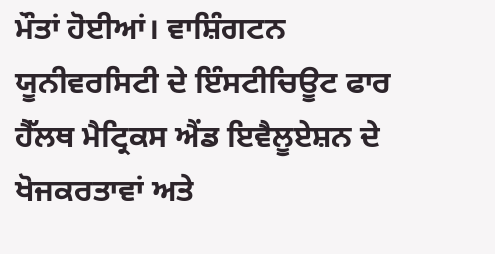ਮੌਤਾਂ ਹੋਈਆਂ। ਵਾਸ਼ਿੰਗਟਨ ਯੂਨੀਵਰਸਿਟੀ ਦੇ ਇੰਸਟੀਚਿਊਟ ਫਾਰ ਹੈੱਲਥ ਮੈਟ੍ਰਿਕਸ ਐਂਡ ਇਵੈਲੂਏਸ਼ਨ ਦੇ ਖੋਜਕਰਤਾਵਾਂ ਅਤੇ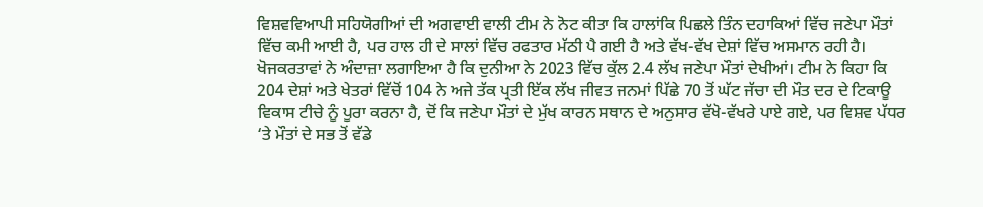ਵਿਸ਼ਵਵਿਆਪੀ ਸਹਿਯੋਗੀਆਂ ਦੀ ਅਗਵਾਈ ਵਾਲੀ ਟੀਮ ਨੇ ਨੋਟ ਕੀਤਾ ਕਿ ਹਾਲਾਂਕਿ ਪਿਛਲੇ ਤਿੰਨ ਦਹਾਕਿਆਂ ਵਿੱਚ ਜਣੇਪਾ ਮੌਤਾਂ ਵਿੱਚ ਕਮੀ ਆਈ ਹੈ, ਪਰ ਹਾਲ ਹੀ ਦੇ ਸਾਲਾਂ ਵਿੱਚ ਰਫਤਾਰ ਮੱਠੀ ਪੈ ਗਈ ਹੈ ਅਤੇ ਵੱਖ-ਵੱਖ ਦੇਸ਼ਾਂ ਵਿੱਚ ਅਸਮਾਨ ਰਹੀ ਹੈ।
ਖੋਜਕਰਤਾਵਾਂ ਨੇ ਅੰਦਾਜ਼ਾ ਲਗਾਇਆ ਹੈ ਕਿ ਦੁਨੀਆ ਨੇ 2023 ਵਿੱਚ ਕੁੱਲ 2.4 ਲੱਖ ਜਣੇਪਾ ਮੌਤਾਂ ਦੇਖੀਆਂ। ਟੀਮ ਨੇ ਕਿਹਾ ਕਿ 204 ਦੇਸ਼ਾਂ ਅਤੇ ਖੇਤਰਾਂ ਵਿੱਚੋਂ 104 ਨੇ ਅਜੇ ਤੱਕ ਪ੍ਰਤੀ ਇੱਕ ਲੱਖ ਜੀਵਤ ਜਨਮਾਂ ਪਿੱਛੇ 70 ਤੋਂ ਘੱਟ ਜੱਚਾ ਦੀ ਮੌਤ ਦਰ ਦੇ ਟਿਕਾਊ ਵਿਕਾਸ ਟੀਚੇ ਨੂੰ ਪੂਰਾ ਕਰਨਾ ਹੈ, ਦੋਂ ਕਿ ਜਣੇਪਾ ਮੌਤਾਂ ਦੇ ਮੁੱਖ ਕਾਰਨ ਸਥਾਨ ਦੇ ਅਨੁਸਾਰ ਵੱਖੋ-ਵੱਖਰੇ ਪਾਏ ਗਏ, ਪਰ ਵਿਸ਼ਵ ਪੱਧਰ ‘ਤੇ ਮੌਤਾਂ ਦੇ ਸਭ ਤੋਂ ਵੱਡੇ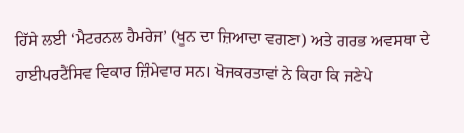ਹਿੱਸੇ ਲਈ ‘ਮੈਟਰਨਲ ਹੈਮਰੇਜ’ (ਖੂਨ ਦਾ ਜ਼ਿਆਦਾ ਵਗਣਾ) ਅਤੇ ਗਰਭ ਅਵਸਥਾ ਦੇ ਹਾਈਪਰਟੈਂਸਿਵ ਵਿਕਾਰ ਜ਼ਿੰਮੇਵਾਰ ਸਨ। ਖੋਜਕਰਤਾਵਾਂ ਨੇ ਕਿਹਾ ਕਿ ਜਣੇਪੇ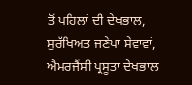ਤੋਂ ਪਹਿਲਾਂ ਦੀ ਦੇਖਭਾਲ, ਸੁਰੱਖਿਅਤ ਜਣੇਪਾ ਸੇਵਾਵਾਂ, ਐਮਰਜੈਂਸੀ ਪ੍ਰਸੂਤਾ ਦੇਖਭਾਲ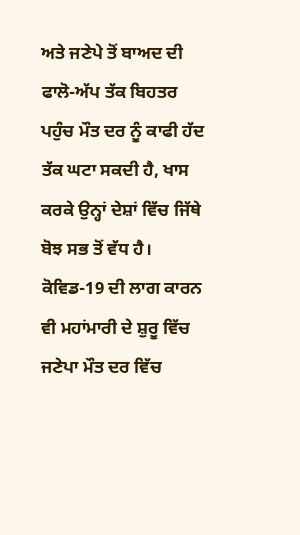ਅਤੇ ਜਣੇਪੇ ਤੋਂ ਬਾਅਦ ਦੀ ਫਾਲੋ-ਅੱਪ ਤੱਕ ਬਿਹਤਰ ਪਹੁੰਚ ਮੌਤ ਦਰ ਨੂੰ ਕਾਫੀ ਹੱਦ ਤੱਕ ਘਟਾ ਸਕਦੀ ਹੈ, ਖਾਸ ਕਰਕੇ ਉਨ੍ਹਾਂ ਦੇਸ਼ਾਂ ਵਿੱਚ ਜਿੱਥੇ ਬੋਝ ਸਭ ਤੋਂ ਵੱਧ ਹੈ।
ਕੋਵਿਡ-19 ਦੀ ਲਾਗ ਕਾਰਨ ਵੀ ਮਹਾਂਮਾਰੀ ਦੇ ਸ਼ੁਰੂ ਵਿੱਚ ਜਣੇਪਾ ਮੌਤ ਦਰ ਵਿੱਚ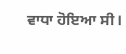ਵਾਧਾ ਹੋਇਆ ਸੀ।